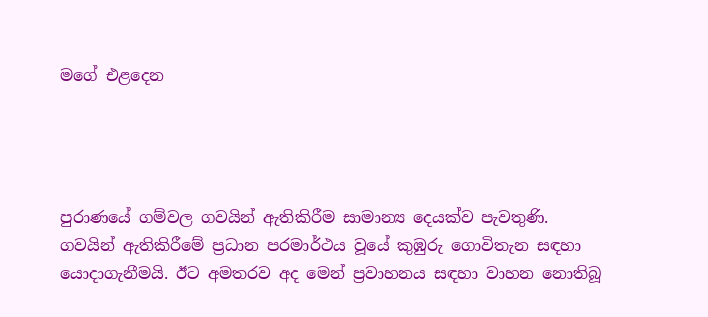මගේ එළදෙන




පුරාණයේ ගම්වල ගවයින් ඇතිකිරීම සාමාන්‍ය දෙයක්ව පැවතුණි. ගවයින් ඇතිකිරීමේ ප්‍රධාන පරමාර්ථය වූයේ කුඹුරු ගොවිතැන සඳහා යොදාගැනීමයි. ඊට අමතරව අද මෙන් ප්‍රවාහනය සඳහා වාහන නොතිබූ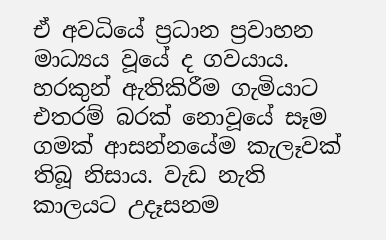ඒ අවධියේ ප්‍රධාන ප්‍රවාහන මාධ්‍යය වූයේ ද ගවයාය. හරකුන් ඇතිකිරීම ගැමියාට එතරම් බරක් නොවූයේ සෑම ගමක් ආසන්නයේම කැලෑවක් තිබූ නිසාය. වැඩ නැති කාලයට උදෑසනම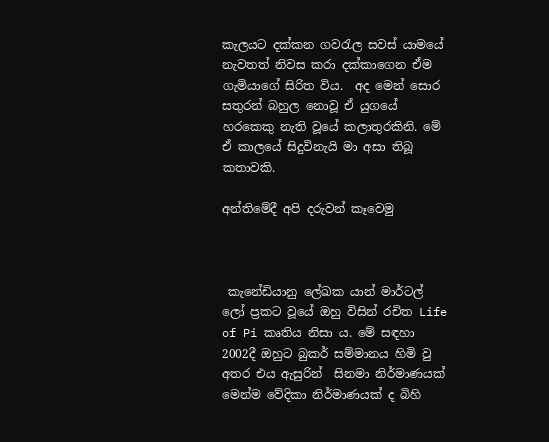කැලයට දක්කන ගවරැල සවස් යාමයේ නැවතත් නිවස කරා දක්කාගෙන ඒම ගැමියාගේ සිරිත විය.  අද මෙන් සොර සතුරන් බහුල නොවූ ඒ යුගයේ හරකෙකු නැති වූයේ කලාතුරකිනි. මේ ඒ කාලයේ සිදුවිනැයි මා අසා තිබූ කතාවකි.

අන්තිමේදී අපි දරුවන් කෑවෙමු



 කැනේඩියානු ලේඛක යාන් මාර්ටල් ලෝ ප්‍රකට වූ‍යේ ඔහු විසින් රචිත Life of Pi කෘතිය නිසා ය. මේ සඳහා 2002දී ඔහුට බුකර් සම්මානය හිමි වු අතර එය ඇසුරින්  සිනමා නිර්මාණයක් මෙන්ම වේදිකා නිර්මාණයක් ද බිහි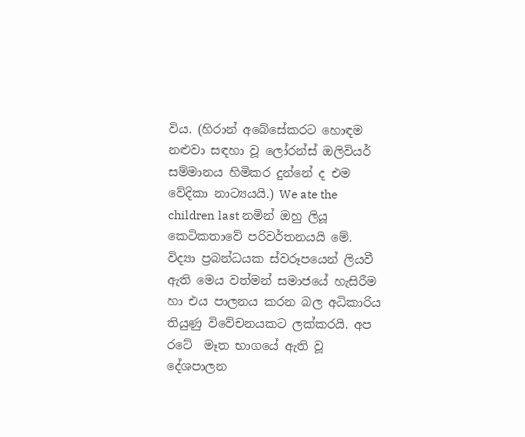විය. (හිරාන් අබේසේකරට හොඳම නළුවා සඳහා වූ ලෝරන්ස් ඔලිවියර් සම්මානය හිමිකර දුන්නේ ද එම වේදිකා නාට්‍යයයි.) We ate the children last නමින් ඔහු ලියූ කෙටිකතාවේ පරිවර්තනයයි මේ. විද්‍යා ප්‍රබන්ධයක ස්වරූපයෙන් ලියවී ඇති මෙය වත්මන් සමාජයේ හැසිරීම හා එය පාලනය කරන බල අධිකාරිය තියුණු විවේචනයකට ලක්කරයි. අප රටේ  මෑත භාගයේ ඇති වූ දේශපාලන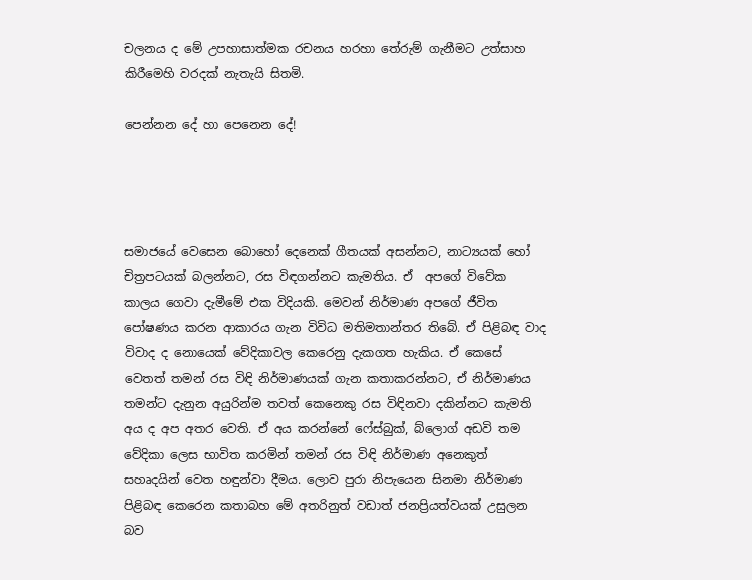චලනය ද මේ උපහාසාත්මක රචනය හරහා තේරුම් ගැනීමට උත්සාහ කිරීමෙහි වරදක් නැතැයි සිතමි.

පෙන්නන දේ හා පෙනෙන දේ!




සමාජයේ වෙසෙන බොහෝ දෙනෙක් ගීතයක් අසන්නට, නාට්‍යයක් හෝ චිත්‍රපටයක් බලන්නට, රස විඳගන්නට කැමතිය. ඒ  අපගේ විවේක කාලය ගෙවා දැමීමේ එක විදියකි. මෙවන් නිර්මාණ අප‍ගේ ජීවිත පෝෂණය කරන ආකාරය ගැන විවිධ මතිමතාන්තර තිබේ. ඒ පිළිබඳ වාද විවාද ද නොයෙක් වේදිකාවල කෙරෙනු දැකගත හැකිය. ඒ කෙසේ වෙතත් තමන් රස විඳි නිර්මාණයක් ගැන කතාකරන්නට, ඒ නිර්මාණය තමන්ට දැනුන අයුරින්ම තවත් කෙනෙකු රස විඳිනවා දකින්නට කැමති අය ද අප අතර වෙති. ඒ අය කරන්නේ ෆේස්බුක්, බ්ලොග් අඩවි තම වේදිකා ලෙස භාවිත කරමින් තමන් රස විඳි නිර්මාණ අනෙකුත් සහෘදයින් වෙත හඳුන්වා දීමය. ලොව පුරා නිපැයෙන සිනමා නිර්මාණ පිළිබඳ කෙරෙන කතාබහ මේ අතරිනුත් වඩාත් ජනප්‍රියත්වයක් උසුලන බව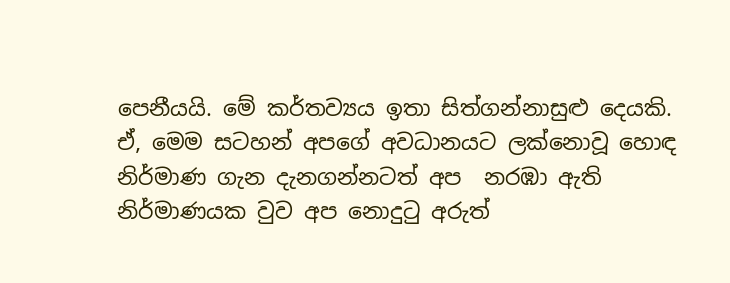පෙනීයයි. මේ කර්තව්‍යය ඉතා සිත්ගන්නාසුළු දෙයකි. ඒ, මෙම සටහන් අපගේ අවධානයට ලක්නොවූ හොඳ නිර්මාණ ගැන දැනගන්නටත් අප  නරඹා ඇති නිර්මාණයක වුව අප නොදුටු අරුත්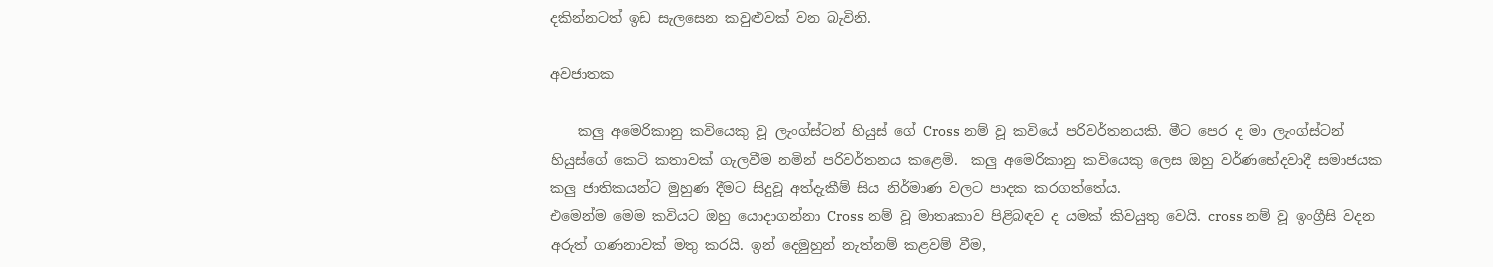දකින්නටත් ඉඩ සැලසෙන කවුළුවක් වන බැවිනි.

අවජාතක

    කලු අමෙරිකානු කවියෙකු වූ ලැංග්ස්ටන් හියුස් ගේ Cross නම් වූ කවියේ පරිවර්තනයකි. මීට පෙර ද මා ලැංග්ස්ටන් හියුස්ගේ කෙටි කතාවක් ගැලවීම නමින් පරිවර්තනය කළෙමි.  කලු අමෙරිකානු කවියෙකු ලෙස ඔහු වර්ණභේදවාදී සමාජයක කලු ජාතිකයන්ට මුහුණ දීමට සිදුවූ අත්දැකීම් සිය නිර්මාණ වලට පාදක කරගත්තේය.
එමෙන්ම මෙම කවියට ඔහු යොදාගන්නා Cross නම් වූ මාතෘකාව පිළිබඳව ද යමක් කිවයුතු වෙයි. cross නම් වූ ඉංග්‍රීසි වදන අරුත් ගණනාවක් මතු කරයි. ඉන් දෙමුහුන් නැත්නම් කළවම් වීම,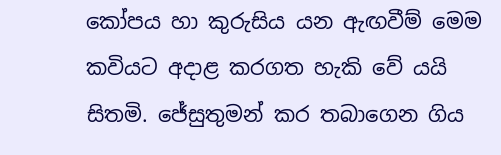කෝපය හා කුරුසිය යන ඇඟවීම් මෙම කවියට අදාළ කරගත හැකි වේ යයි සිතමි. ජේසුතුමන් කර තබාගෙන ගිය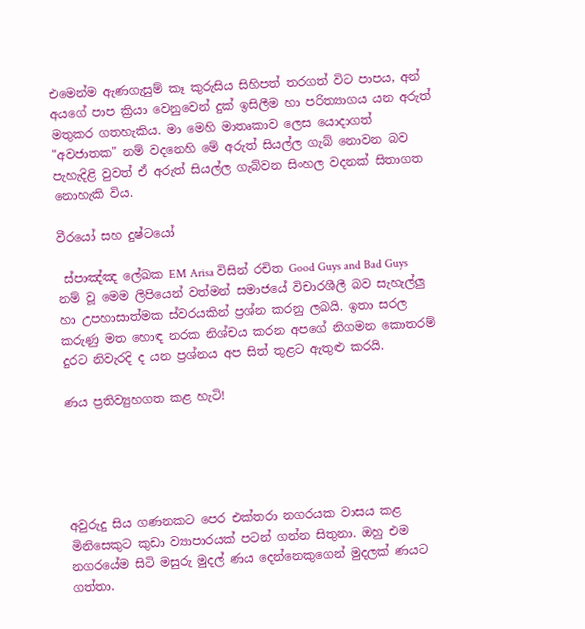එමෙන්ම ඇණගැසුම් කෑ කුරුසිය සිහිපත් තරගත් විට පාපය, අන් අයගේ පාප ක්‍රියා වෙනුවෙන් දුක් ඉසිලීම හා පරිත්‍යාගය යන අරුත් මතුකර ගතහැකිය. මා මෙහි මාතෘකාව ලෙස යොදාගත් "අවජාතක" නම් වදනෙහි මේ අරුත් සියල්ල ගැබ් නොවන බව පැහැදිළි වුවත් ඒ අරුත් සියල්ල ගැබ්වන සිංහල වදනක් සිතාගත නොහැකි විය.

වීරයෝ සහ දුෂ්ටයෝ

 ස්පාඤ්ඤ ලේඛක EM Arisa විසින් රචිත Good Guys and Bad Guys නම් වූ මෙම ලිපියෙන් වත්මන් සමාජයේ විචාරශීලී බව සැහැල්ලු හා උපහාසාත්මක ස්වරයකින් ප්‍රශ්න කරනු ලබයි. ඉතා සරල කරුණු මත හොඳ නරක නිශ්චය කරන අපගේ නිගමන කොතරම් දුරට නිවැරදි ද යන ප්‍රශ්නය අප සිත් තුළට ඇතුළු කරයි.

ණය ප්‍රතිව්‍යුහගත කළ හැටි!





අවුරුදු සිය ගණනකට පෙර එක්තරා නගරයක වාසය කළ මිනිසෙකුට කුඩා ව්‍යාපාරයක් පටන් ගන්න සිතුනා. ඔහු එම නගරයේම සිටි මසුරු මුදල් ණය දෙන්නෙකුගෙන් මුදලක් ණයට ගත්තා.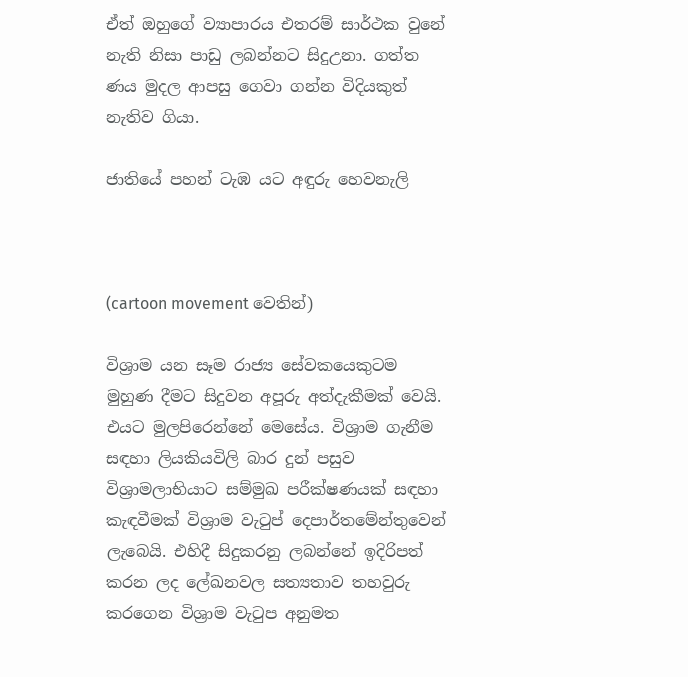ඒත් ඔහුගේ ව්‍යාපාරය එතරම් සාර්ථක වුනේ නැති නිසා පාඩු ලබන්නට සිදුඋනා. ගත්ත ණය මුදල ආපසු ගෙවා ගන්න විදියකුත් නැතිව ගියා.

ජාතියේ පහන් ටැඹ යට අඳුරු හෙවනැලි



(cartoon movement වෙතින්)

විශ්‍රාම යන සෑම රාජ්‍ය සේවකයෙකුටම මුහුණ දීමට සිදුවන අපූරු අත්දැකීමක් වෙයි. එයට මුලපිරෙන්නේ මෙසේය. විශ්‍රාම ගැනීම සඳහා ලියකියවිලි බාර දුන් පසුව විශ්‍රාමලාභියාට සම්මුඛ පරීක්ෂණයක් සඳහා කැඳවීමක් විශ්‍රාම වැටුප් දෙපාර්තමේන්තුවෙන් ලැබෙයි. එහිදී සිදුකරනු ලබන්නේ ඉදිරිපත් කරන ලද ලේඛනවල සත්‍යතාව තහවුරු කරගෙන විශ්‍රාම වැටුප අනුමත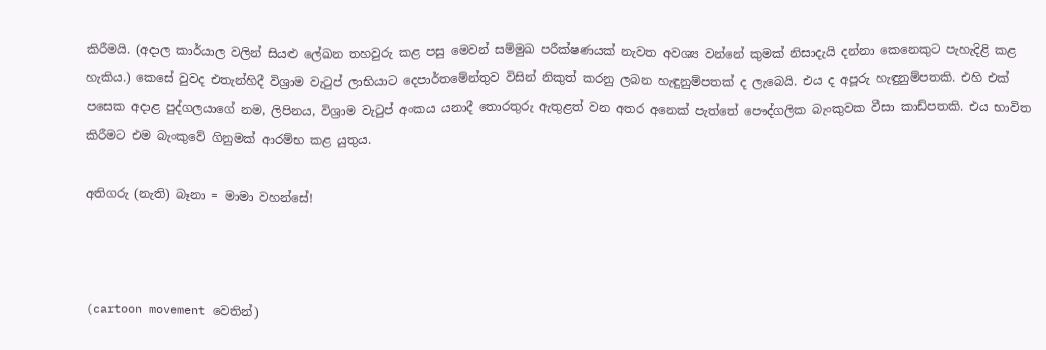කිරීමයි. (අදාල කාර්යාල වලින් සියළු ලේඛන තහවුරු කළ පසු මෙවන් සම්මුඛ පරීක්ෂණයක් නැවත අවශ්‍ය වන්නේ කුමක් නිසාදැයි දන්නා කෙනෙකුට පැහැදිළි කළ හැකිය.) කෙසේ වුවද එතැන්හිදී විශ්‍රාම වැටුප් ලාභියාට දෙපාර්තමේන්තුව විසින් නිකුත් කරනු ලබන හැඳුනුම්පතක් ද ලැබෙයි. එය ද අපූරු හැඳුනුම්පතකි. එහි එක් පසෙක අදාළ පුද්ගලයාගේ නම, ලිපිනය, විශ්‍රාම වැටුප් අංකය යනාදී තොරතුරු ඇතුළත් වන අතර අනෙක් පැත්තේ පෞද්ගලික බැංකුවක වීසා කාඩ්පතකි. එය භාවිත කිරීමට එම බැංකුවේ ගිනුමක් ආරම්භ කළ යුතුය.

අතිගරු (නැති) බෑනා = මාමා වහන්සේ!



(cartoon movement වෙතින්)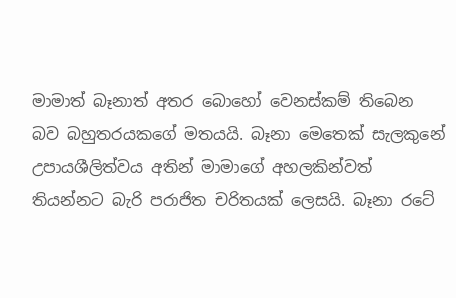මාමාත් බෑනාත් අතර බොහෝ වෙනස්කම් තිබෙන බව බහුතරයකගේ මතයයි. බෑනා මෙතෙක් සැලකුනේ උපායශීලිත්වය අතින් මාමාගේ අහලකින්වත් තියන්නට බැරි පරාජිත චරිතයක් ලෙසයි. බෑනා රටේ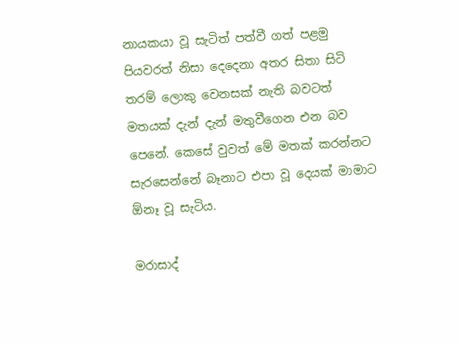නායකයා වූ සැටිත් පත්වී ගත් පළමු පියවරත් නිසා දෙදෙනා අතර සිතා සිටි තරම් ලොකු වෙනසක් නැති බවටත් මතයක් දැන් දැන් මතුවීගෙන එන බව පෙනේ. කෙසේ වුවත් මේ මතක් කරන්නට සැරසෙන්නේ බෑනාට එපා වූ දෙයක් මාමාට ඕනෑ වූ සැටිය.

මරාසාද්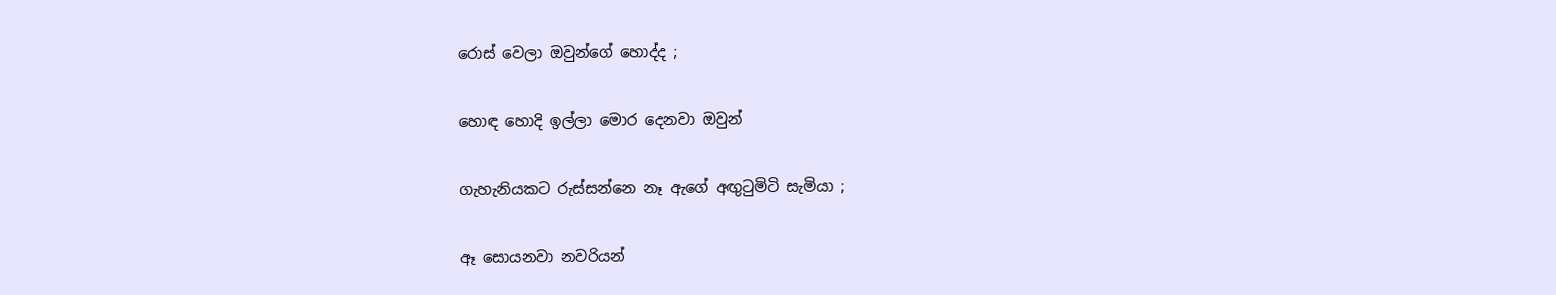රොස් වෙලා ඔවුන්ගේ හොද්ද ;

හොඳ හොදි ඉල්ලා මොර දෙනවා ඔවුන්

ගැහැනියකට රුස්සන්නෙ නෑ ඇගේ අඟුටුමිටි සැමියා ;

ඈ සොයනවා නවරියන්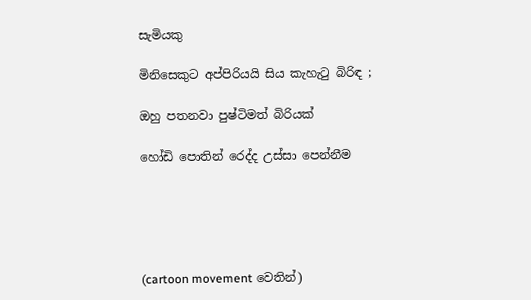සැමියකු

මිනිසෙකුට අප්පිරියයි සිය කැහැටු බිරිඳ ;

ඔහු පතනවා පුෂ්ටිමත් බිරියක්

හෝඩි පොතින් රෙද්ද උස්සා පෙන්නීම





(cartoon movement වෙතින්)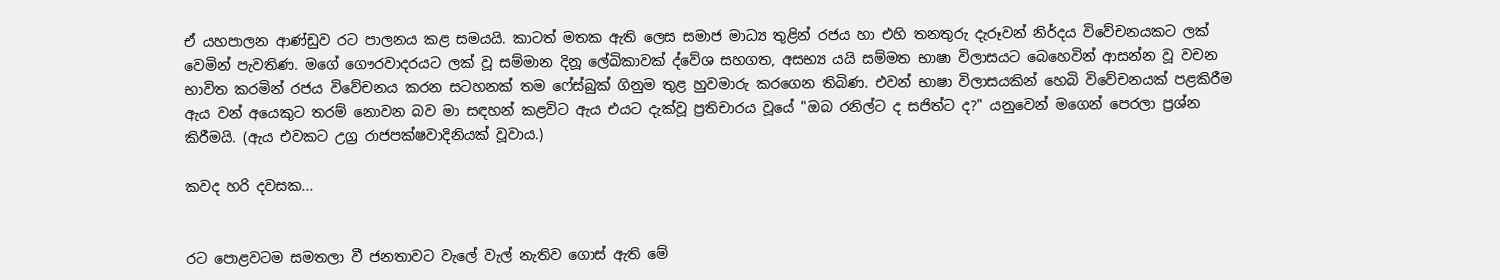ඒ යහපාලන ආණ්ඩුව රට පාලනය කළ සමයයි. කාටත් මතක ඇති ලෙස සමාජ මාධ්‍ය තුළින් රජය හා එහි තනතුරු දැරූවන් නිර්දය විවේචනයකට ලක් වෙමින් පැවතිණ. මගේ ගෞරවාදරයට ලක් වූ සම්මාන දිනූ ලේඛිකාවක් ද්වේශ සහගත, අසභ්‍ය යයි සම්මත භාෂා විලාසයට බෙහෙවින් ආසන්න වූ වචන භාවිත කරමින් රජය විවේචනය කරන සටහනක් තම ෆේස්බුක් ගිනුම තුළ හුවමාරු කරගෙන තිබිණ. එවන් භාෂා විලාසයකින් හෙබි විවේචනයක් පළකිරීම ඇය වන් අයෙකුට තරම් නොවන බව මා සඳහන් කළවිට ඇය එයට දැක්වූ ප්‍රතිචාරය වූයේ "ඔබ රනිල්ට ද සජිත්ට ද?" යනුවෙන් මගෙන් පෙරලා ප්‍රශ්න කිරීමයි. (ඇය එවකට උග්‍ර රාජපක්ෂවාදිනියක් වූවාය.)

කවද හරි දවසක...


රට පොළවටම සමතලා වී ජනතාවට වැලේ වැල් නැතිව ගොස් ඇති මේ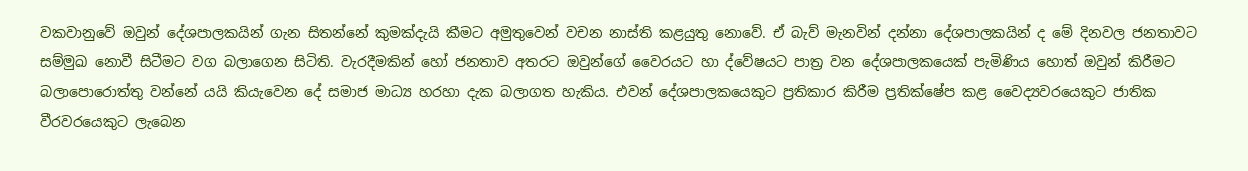වකවානුවේ ඔවුන් දේශපාලකයින් ගැන සිතන්නේ කුමක්දැයි කීමට අමුතුවෙන් වචන නාස්ති කළයුතු නොවේ. ඒ බැව් මැනවින් දන්නා දේශපාලකයින් ද මේ දිනවල ජනතාවට සම්මුඛ නොවී සිටීමට වග බලාගෙන සිටිති. වැරදීමකින් හෝ ජනතාව අතරට ඔවුන්ගේ වෛරයට හා ද්වේෂයට පාත්‍ර වන දේශපාලකයෙක් පැමිණිය හොත් ඔවුන් කිරීමට බලාපොරොත්තු වන්නේ යයි කියැවෙන දේ සමාජ මාධ්‍ය හරහා දැක බලාගත හැකිය. එවන් දේශපාලකයෙකුට ප්‍රතිකාර කිරීම ප්‍රතික්ෂේප කළ වෛද්‍යවරයෙකුට ජාතික වීරවරයෙකුට ලැබෙන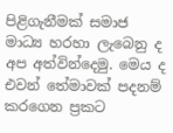පිළිගැනීමක් සමාජ මාධ්‍ය හරහා ලැබෙනු ද අප අත්වින්දෙමු. මෙය ද එවන් තේමාවක් පදනම් කරගෙන ප්‍රකට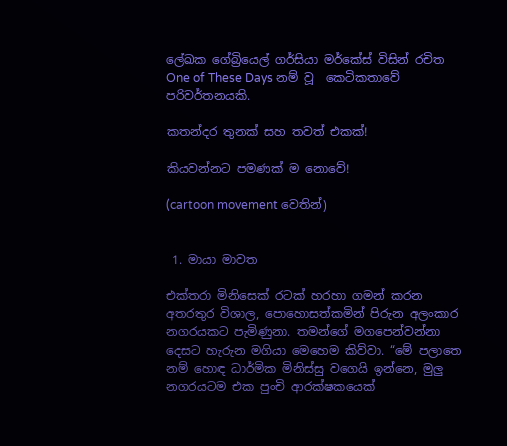ලේඛක ගේබ්‍රියෙල් ගර්සියා මර්කේස් විසින් රචිත One of These Days නම් වූ  කෙටිකතාවේ පරිවර්තනයකි.

කතන්දර තුනක් සහ තවත් එකක්!

කියවන්නට පමණක් ම නොවේ!

(cartoon movement වෙතින්)


 1. මායා මාවත

එක්තරා මිනිසෙක් රටක් හරහා ගමන් කරන අතරතුර විශාල, පොහොසත්කමින් පිරුන අලංකාර නගරයකට පැමිණුනා. තමන්ගේ මගපෙන්වන්නා දෙසට හැරුන මගියා මෙහෙම කිව්වා. “මේ පලාතෙ නම් හොඳ ධාර්මික මිනිස්සු වගෙයි ඉන්නෙ, මුලු නගරයටම එක පුංචි ආරක්ෂකයෙක්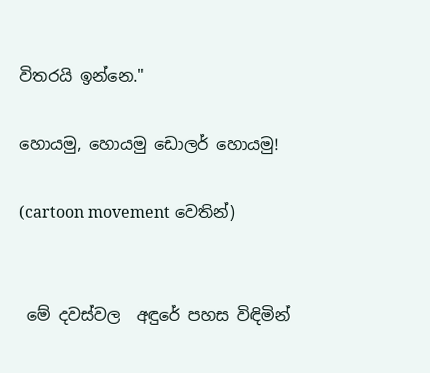විතරයි ඉන්නෙ."

හොයමු, හොයමු ඩොලර් හොයමු!

(cartoon movement වෙතින්)


 මේ දවස්වල  අඳුරේ පහස විඳිමින්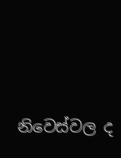නිවෙස්වල ද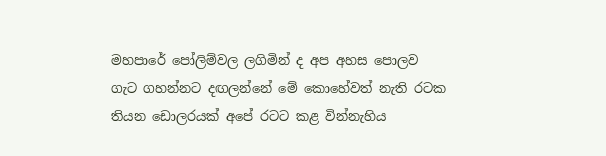මහපාරේ පෝලිම්වල ලගිමින් ද අප අහස පොලව ගැට ගහන්නට දඟලන්නේ මේ කොහේවත් නැති රටක තියන ඩොලරයක් අපේ රටට කළ වින්නැහිය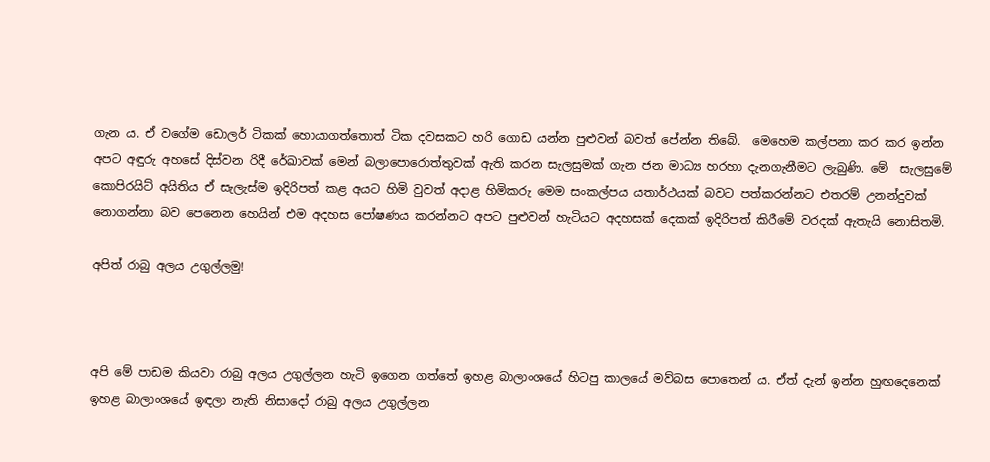ගැන ය. ඒ වගේම ඩොලර් ටිකක් හොයාගත්තොත් ටික දවසකට හරි ගොඩ යන්න පුළුවන් බවත් පේන්න තිබේ.  මෙහෙම කල්පනා කර කර ඉන්න අපට අඳුරු අහසේ දිස්වන රිදී රේඛාවක් මෙන් බලාපොරොත්තුවක් ඇති කරන සැලසුමක් ගැන ජන මාධ්‍ය හරහා දැනගැනීමට ලැබුණි. මේ  සැලසුමේ කොපිරයිට් අයිතිය ඒ සැලැස්ම ඉදිරිපත් කළ අයට හිමි වුවත් අදාළ හිමිකරු මෙම සංකල්පය යතාර්ථයක් බවට පත්කරන්නට එතරම් උනන්දුවක් නොගන්නා බව පෙනෙන හෙයින් එම අදහස පෝෂණය කරන්නට අපට පුළුවන් හැටියට අදහසක් දෙකක් ඉදිරිපත් කිරීමේ වරදක් ඇතැයි නොසිතමි.

අපිත් රාබු අලය උගුල්ලමු!



අපි මේ පාඩම කියවා රාබු අලය උගුල්ලන හැටි ඉගෙන ගත්තේ ඉහළ බාලාංශයේ හිටපු කාලයේ මව්බස පොතෙන් ය. ඒත් දැන් ඉන්න හුඟදෙනෙක් ඉහළ බාලාංශයේ ඉඳලා නැති නිසාදෝ රාබු අලය උගුල්ලන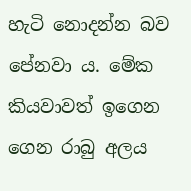හැටි නොදන්න බව පේනවා ය. මේක කියවාවත් ඉගෙන ගෙන රාබු අලය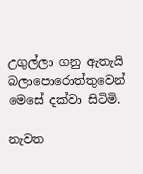උගුල්ලා ගනු ඇතැයි බලාපොරොත්තුවෙන් මෙසේ දක්වා සිටිමි.

නැවත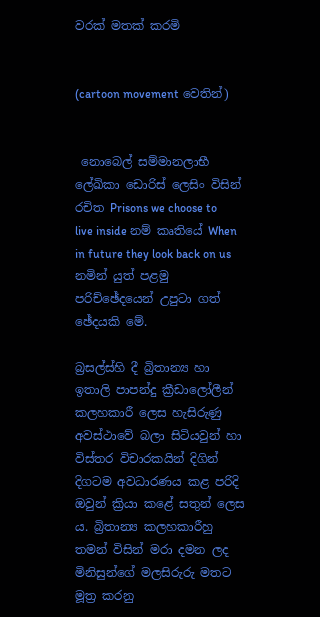වරක් මතක් කරමි


(cartoon movement වෙතින්)


 නොබෙල් සම්මානලාභී ලේඛිකා ඩොරිස් ලෙසිං විසින් රචිත Prisons we choose to live inside නම් කෘතියේ When in future they look back on us නමින් යුත් පළමු පරිච්ඡේදයෙන් උපුටා ගත් ඡේදයකි මේ.

බ්‍රසල්ස්හි දී බ්‍රිතාන්‍ය හා ඉතාලි පාපන්දු ක්‍රීඩාලෝලීන් කලහකාරී ලෙස හැසිරුණු අවස්ථාවේ බලා සිටියවුන් හා විස්තර විචාරකයින් දිගින් දිගටම අවධාරණය කළ පරිදි ඔවුන් ක්‍රියා කළේ සතුන් ලෙස ය. බ්‍රිතාන්‍ය කලහකාරීහු තමන් විසින් මරා දමන ලද මිනිසුන්ගේ මලසිරුරු මතට මූත්‍ර කරනු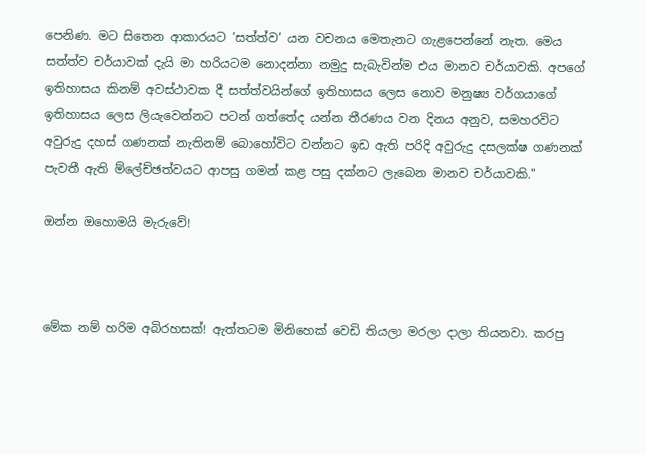පෙනිණ. මට සිතෙන ආකාරයට ‘සත්ත්ව’ යන වචනය මෙතැනට ගැළපෙන්නේ නැත. මෙය සත්ත්ව චර්යාවක් දැයි මා හරියටම නොදන්නා නමුදු සැබැවින්ම එය මානව චර්යාවකි. අපගේ ඉතිහාසය කිනම් අවස්ථාවක දී සත්ත්වයින්ගේ ඉතිහාසය ලෙස නොව මනුෂ්‍ය වර්ගයාගේ ඉතිහාසය ලෙස ලියැවෙන්නට පටන් ගත්තේද යන්න තීරණය වන දිනය අනුව, සමහරවිට අවුරුදු දහස් ගණනක් නැතිනම් බොහෝවිට වන්නට ඉඩ ඇති පරිදි අවුරුදු දසලක්ෂ ගණනක් පැවතී ඇති ම්ලේච්ඡත්වයට ආපසු ගමන් කළ පසු දක්නට ලැබෙන මානව චර්යාවකි."

ඔන්න ඔහොමයි මැරුවේ!



මේක නම් හරිම අබිරහසක්! ඇත්තටම මිනිහෙක් වෙඩි තියලා මරලා දාලා තියනවා. කරපු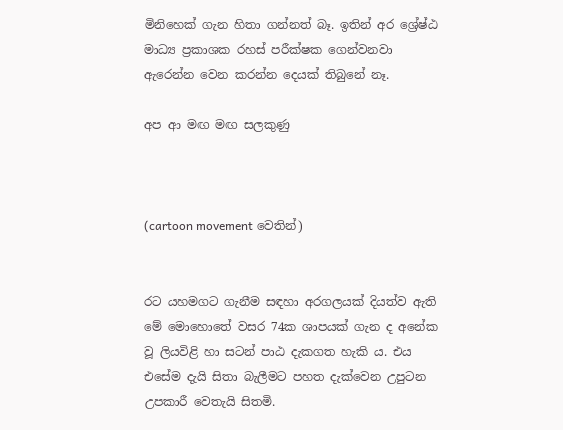මිනිහෙක් ගැන හිතා ගන්නත් බෑ. ඉතින් අර ශ්‍රේෂ්ඨ මාධ්‍ය ප්‍රකාශක රහස් පරීක්ෂක ගෙන්වනවා ඇරෙන්න වෙන කරන්න දෙයක් තිබුනේ නෑ.

අප ආ මඟ මඟ සලකුණු



(cartoon movement වෙතින්)


රට යහමගට ගැනීම සඳහා අරගලයක් දියත්ව ඇති මේ මොහොතේ වසර 74ක ශාපයක් ගැන ද අනේක වූ ලියවිළි හා සටන් පාඨ දැකගත හැකි ය. එය එසේම දැයි සිතා බැලීමට පහත දැක්වෙන උපුටන උපකාරී වෙතැයි සිතමි.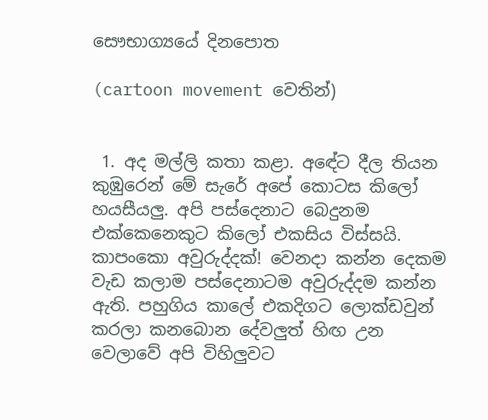සෞභාග්‍යයේ දිනපොත

(cartoon movement වෙතින්)


 1. අද මල්ලි කතා කළා. අඳේට දීල තියන කුඹුරෙන් මේ සැරේ අපේ කොටස කිලෝ හයසීයලු. අපි පස්දෙනාට බෙදුනම එක්කෙනෙකුට කිලෝ එකසිය විස්සයි. කාපංකො අවුරුද්දක්! වෙනදා කන්න දෙකම වැඩ කලාම පස්දෙනාටම අවුරුද්දම කන්න ඇති. පහුගිය කාලේ එකදිගට ලොක්ඩවුන් කරලා කනබොන දේවලුත් හිඟ උන වෙලාවේ අපි විහිලුවට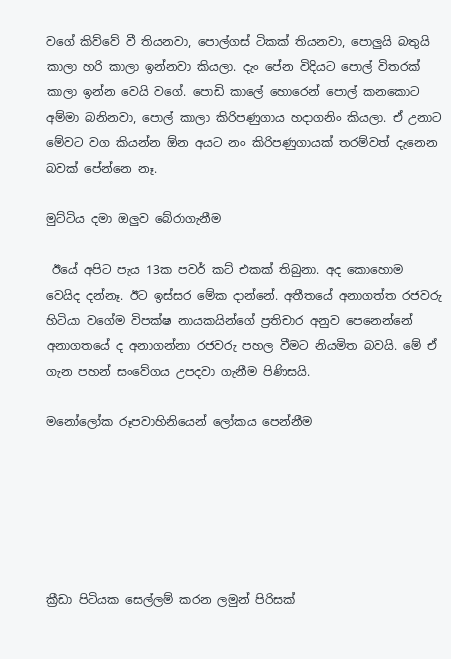වගේ කිව්වේ වී තියනවා, පොල්ගස් ටිකක් තියනවා, පොලුයි බතුයි කාලා හරි කාලා ඉන්නවා කියලා. දැං පේන විදියට පොල් විතරක් කාලා ඉන්න වෙයි වගේ. පොඩි කාලේ හොරෙන් පොල් කනකොට අම්මා බනිනවා, පොල් කාලා කිරිපණුගාය හදාගනිං කියලා. ඒ උනාට මේවට වග කියන්න ඕන අයට නං කිරිපණුගායක් තරම්වත් දැනෙන බවක් පේන්නෙ නෑ.

මුට්ටිය දමා ඔලුව බේරාගැනීම

 ඊයේ අපිට පැය 13ක පවර් කට් එකක් තිබුනා. අද කොහොම වෙයිද දන්නෑ. ඊට ඉස්සර මේක දාන්නේ. අතීතයේ අනාගත්ත රජවරු හිටියා වගේම විපක්ෂ නායකයින්ගේ ප්‍රතිචාර අනුව පෙනෙන්නේ අනාගතයේ ද අනාගන්නා රජවරු පහල වීමට නියමිත බවයි. මේ ඒ ගැන පහන් සංවේගය උපදවා ගැනීම පිණිසයි.

මනෝලෝක රූපවාහිනියෙන් ලෝකය පෙන්නීම






ක්‍රීඩා පිටියක සෙල්ලම් කරන ලමුන් පිරිසක්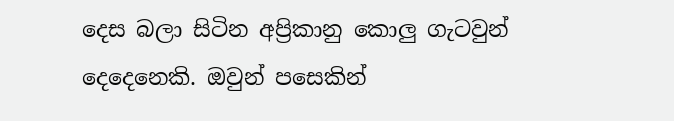දෙස බලා සිටින අප්‍රිකානු කොලු ගැටවුන් දෙදෙනෙකි. ඔවුන් පසෙකින්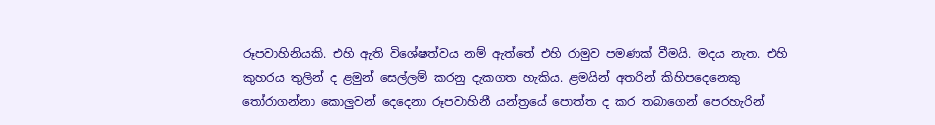රූපවාහිනියකි. එහි ඇති විශේෂත්වය නම් ඇත්තේ එහි රාමුව පමණක් වීමයි. මදය නැත. එහි කුහරය තුලින් ද ළමුන් සෙල්ලම් කරනු දැකගත හැකිය. ළමයින් අතරින් කිහිපදෙනෙකු තෝරාගන්නා කොලුවන් දෙදෙනා රූපවාහිනී යන්ත්‍රයේ පොත්ත ද කර තබාගෙන් පෙරහැරින්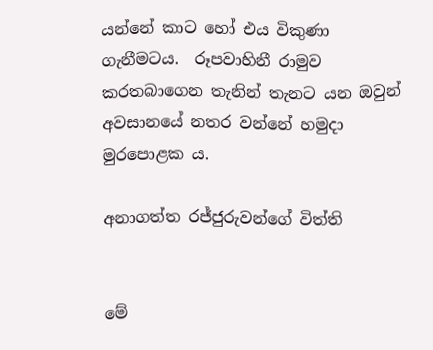යන්නේ කාට හෝ එය විකුණා ගැනීමටය.  රූපවාහිනී රාමුව කරතබාගෙන තැනින් තැනට යන ඔවුන් අවසානයේ නතර වන්නේ හමුදා මුරපොළක ය.

අනාගත්ත රජ්ජුරුවන්ගේ විත්ති


මේ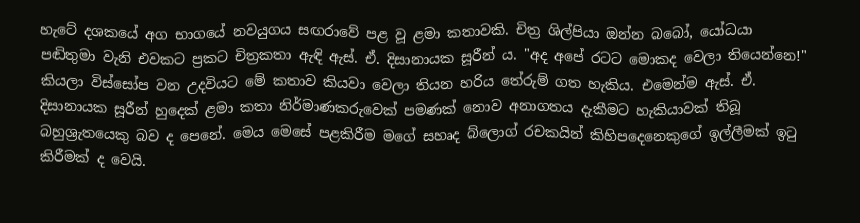හැටේ දශකයේ අග භාගයේ නවයුගය සඟරාවේ පළ වූ ළමා කතාවකි. චිත්‍ර ශිල්පියා ඔන්න බබෝ, යෝධයා පඬිතුමා වැනි එවකට ප්‍රකට චිත්‍රකතා ඇඳි ඇස්. ඒ. දිසානායක සූරීන් ය. "අද අපේ රටට මොකද වෙලා තියෙන්නෙ!" කියලා විස්සෝප වන උදවියට මේ කතාව කියවා වෙලා තියන හරිය තේරුම් ගත හැකිය. එමෙන්ම ඇස්. ඒ. දිසානායක සූරීන් හුදෙක් ළමා කතා නිර්මාණකරුවෙක් පමණක් නොව අනාගතය දැකීමට හැකියාවක් තිබූ බහුශ්‍රැතයෙකු බව ද පෙනේ. මෙය මෙසේ පළකිරීම මගේ සහෘද බ්ලොග් රචකයින් කිහිපදෙනෙකුගේ ඉල්ලීමක් ඉටු කිරීමක් ද වෙයි.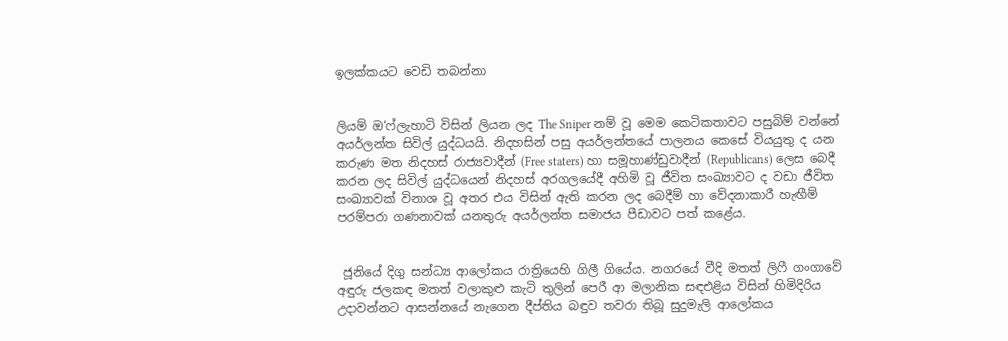ඉලක්කයට වෙඩි තබන්නා


ලියම් ඔ‘ෆ්ලැහාටි විසින් ලියන ලද The Sniper නම් වූ මෙම කෙටිකතාවට පසුබිම් වන්නේ අයර්ලන්ත සිවිල් යුද්ධයයි. නිදහසින් පසු අයර්ලන්තයේ පාලනය කෙසේ වියයුතු ද යන කරුණ මත නිදහස් රාජ්‍යවාදීන් (Free staters) හා සමූහාණ්ඩුවාදීන් (Republicans) ලෙස බෙදී කරන ලද සිවිල් යුද්ධයෙන් නිදහස් අරගලයේදී අහිමි වූ ජීවිත සංඛ්‍යාවට ද වඩා ජීවිත සංඛ්‍යාවක් විනාශ වූ අතර එය විසින් ඇති කරන ලද බෙදීම් හා වේදනාකාරී හැඟීම් පරම්පරා ගණනාවක් යනතුරු අයර්ලන්ත සමාජය පීඩාවට පත් කළේය.


 ජූනියේ දිගු සන්ධ්‍ය ආලෝකය රාත්‍රියෙහි ගිලී ගියේය. නගරයේ වීදි මතත් ලිෆී ගංගාවේ අඳුරු ජලකඳ මතත් වලාකුළු කැටි තුලින් පෙරී ආ මලානික සඳඑළිය විසින් හිමිදිරිය උදාවන්නට ආසන්නයේ නැගෙන දීප්තිය බඳුව තවරා තිබූ සුදුමැලි ආලෝකය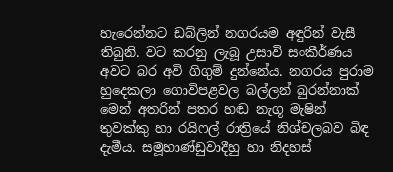හැරෙන්නට ඩබ්ලින් නගරයම අඳුරින් වැසී තිබුනි. වට කරනු ලැබූ උසාවි සංකීර්ණය අවට බර අවි ගිගුම් දුන්නේය. නගරය පුරාම හුදෙකලා ගොවිපළවල බල්ලන් බුරන්නාක් මෙන් අතරින් පතර හඬ නැගූ මැෂින් තුවක්කු හා රයිෆල් රාත්‍රියේ නිශ්චලබව බිඳ දැමීය. සමූහාණ්ඩුවාදීහු හා නිදහස්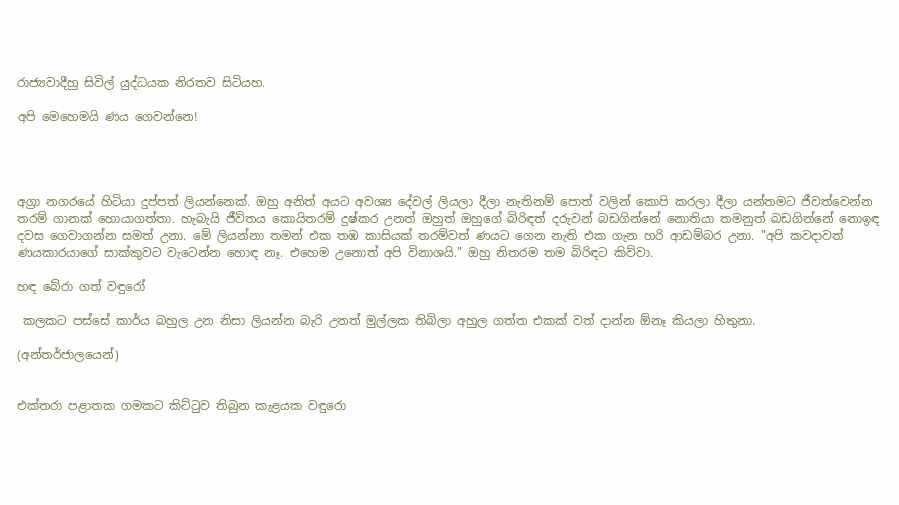රාජ්‍යවාදීහු සිවිල් යුද්ධයක නිරතව සිටියහ.

අපි මෙහෙමයි ණය ගෙවන්නෙ!




අග්‍රා නගරයේ හිටියා දුප්පත් ලියන්නෙක්. ඔහු අනිත් අයට අවශ්‍ය දේවල් ලියලා දීලා නැතිනම් පොත් වලින් කොපි කරලා දීලා යන්තමට ජීවත්වෙන්න තරම් ගානක් හොයාගත්තා. හැබැයි ජීවිතය කොයිතරම් දුෂ්කර උනත් ඔහුත් ඔහුගේ බිරිඳත් දරුවන් බඩගින්නේ නොතියා තමනුත් බඩගින්නේ නොඉඳ දවස ගෙවාගන්න සමත් උනා. මේ ලියන්නා තමන් එක තඹ කාසියක් තරම්වත් ණයට ගෙන නැති එක ගැන හරි ආඩම්බර උනා. "අපි කවදාවත් ණයකාරයාගේ සාක්කුවට වැටෙන්න හොඳ නෑ. එහෙම උනොත් අපි විනාශයි." ඔහු නිතරම තම බිරිඳට කිව්වා.

හඳ බේරා ගත් වඳුරෝ

 කලකට පස්සේ කාර්ය බහුල උන නිසා ලියන්න බැරි උනත් මුල්ලක තිබිලා අහුල ගත්ත එකක් වත් දාන්න ඕනෑ කියලා හිතුනා.

(අන්තර්ජාලයෙන්)


එක්තරා පළාතක ගමකට කිට්ටුව තිබුන කැළයක වඳුරො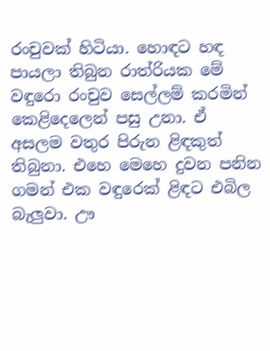රංචුවක් හිටියා. හොඳට හඳ පායලා තිබුන රාත්රියක මේ වඳුරො රංචුව සෙල්ලම් කරමින් කෙළිදෙලෙන් පසු උනා. ඒ අසලම වතුර පිරුන ළිඳකුත් තිබුනා. එහෙ මෙහෙ දුවන පනින ගමන් එක වඳුරෙක් ළිඳට එබිල බැලුවා. ඌ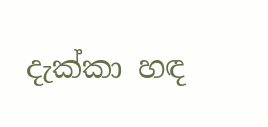දැක්කා හඳ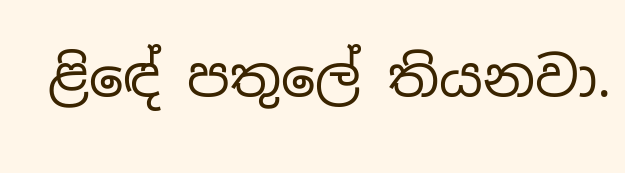ළිඳේ පතුලේ තියනවා.